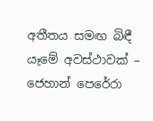අතීතය සමඟ බිඳී යෑමේ අවස්ථාවක් – ජෙහාන් පෙරේරා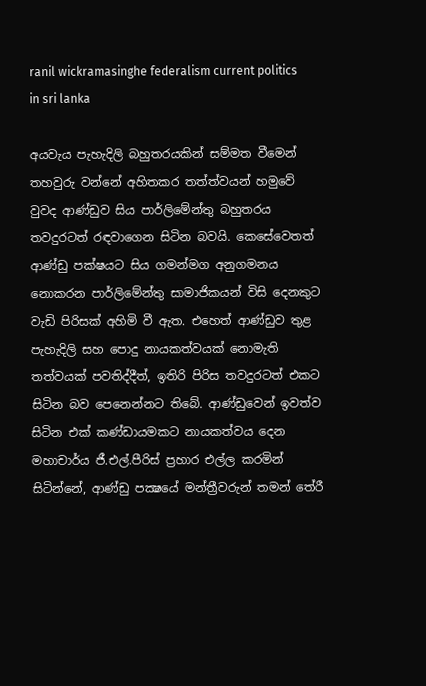ranil wickramasinghe federalism current politics in sri lanka

අයවැය පැහැදිලි බහුතරයකින් සම්මත වීමෙන් තහවුරු වන්නේ අහිතකර තත්ත්වයන් හමුවේ වුවද ආණ්ඩුව සිය පාර්ලිමේන්තු බහුතරය තවදුරටත් රඳවාගෙන සිටින බවයි. කෙසේවෙතත් ආණ්ඩු පක්ෂයට සිය ගමන්මග අනුගමනය නොකරන පාර්ලිමේන්තු සාමාජිකයන් විසි දෙනකුට වැඩි පිරිසක් අහිමි වී ඇත. එහෙත් ආණ්ඩුව තුළ පැහැදිලි සහ පොදු නායකත්වයක් නොමැති තත්වයක් පවතිද්දීත්, ඉතිරි පිරිස තවදුරටත් එකට සිටින බව පෙනෙන්නට තිබේ. ආණ්ඩුවෙන් ඉවත්ව සිටින එක් කණ්ඩායමකට නායකත්වය දෙන මහාචාර්ය ජී.එල්.පීරිස් ප්‍රහාර එල්ල කරමින් සිටින්නේ, ආණ්ඩු පක්‍ෂයේ මන්ත්‍රීවරුන් තමන් තේරී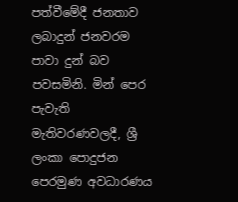පත්වීමේදී ජනතාව ලබාදුන් ජනවරම පාවා දුන් බව පවසමිනි. මින් පෙර පැවැති මැතිවරණවලදී, ශ්‍රී ලංකා පොදුජන පෙරමුණ අවධාරණය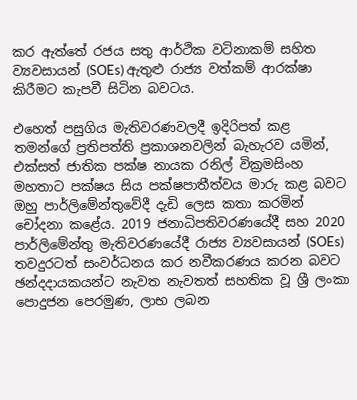කර ඇත්තේ රජය සතු ආර්ථික වටිනාකම් සහිත ව්‍යවසායන් (SOEs) ඇතුළු රාජ්‍ය වත්කම් ආරක්ෂා කිරීමට කැපවී සිටින බවටය.

එහෙත් පසුගිය මැතිවරණවලදී ඉදිරිපත් කළ තමන්ගේ ප්‍රතිපත්ති ප්‍රකාශනවලින් බැහැරව යමින්, එක්සත් ජාතික පක්ෂ නායක රනිල් වික්‍රමසිංහ මහතාට පක්ෂය සිය පක්ෂපාතීත්වය මාරු කළ බවට ඔහු පාර්ලිමේන්තුවේදී දැඩි ලෙස කතා කරමින් චෝදනා කළේය. 2019 ජනාධිපතිවරණයේදී සහ 2020 පාර්ලිමේන්තු මැතිවරණයේදී රාජ්‍ය ව්‍යවසායන් (SOEs) තවදුරටත් සංවර්ධනය කර නවීකරණය කරන බවට ඡන්දදායකයන්ට නැවත නැවතත් සහතික වූ ශ්‍රී ලංකා පොදුජන පෙරමුණ, ලාභ ලබන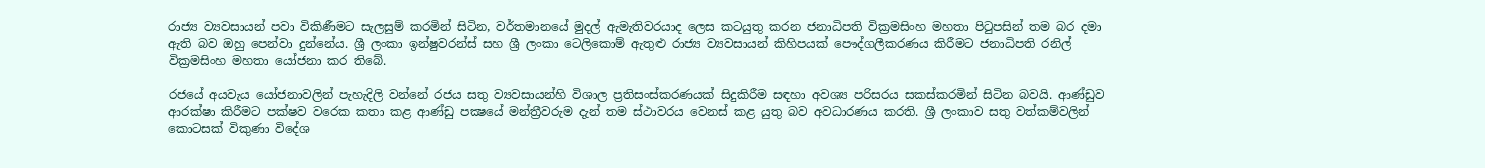රාජ්‍ය ව්‍යවසායන් පවා විකිණීමට සැලසුම් කරමින් සිටින, වර්තමානයේ මුදල් ඇමැතිවරයාද ලෙස කටයුතු කරන ජනාධිපති වික්‍රමසිංහ මහතා පිටුපසින් තම බර දමා ඇති බව ඔහු පෙන්වා දුන්නේය. ශ්‍රී ලංකා ඉන්ෂුවරන්ස් සහ ශ්‍රී ලංකා ටෙලිකොම් ඇතුළු රාජ්‍ය ව්‍යවසායන් කිහිපයක් පෞද්ගලීකරණය කිරීමට ජනාධිපති රනිල් වික්‍රමසිංහ මහතා යෝජනා කර තිබේ.

රජයේ අයවැය යෝජනාවලින් පැහැදිලි වන්නේ රජය සතු ව්‍යවසායන්හි විශාල ප්‍රතිසංස්කරණයක් සිදුකිරීම සඳහා අවශ්‍ය පරිසරය සකස්කරමින් සිටින බවයි. ආණ්ඩුව ආරක්ෂා කිරීමට පක්ෂව වරෙක කතා කළ ආණ්ඩු පක්‍ෂයේ මන්ත්‍රීවරුම දැන් තම ස්ථාවරය වෙනස් කළ යුතු බව අවධාරණය කරති. ශ්‍රී ලංකාව සතු වත්කම්වලින් කොටසක් විකුණා විදේශ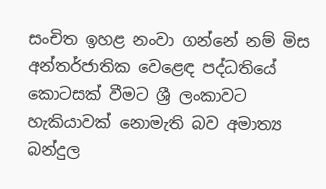සංචිත ඉහළ නංවා ගන්නේ නම් මිස අන්තර්ජාතික වෙළෙඳ පද්ධතියේ කොටසක් වීමට ශ්‍රී ලංකාවට හැකියාවක් නොමැති බව අමාත්‍ය බන්දුල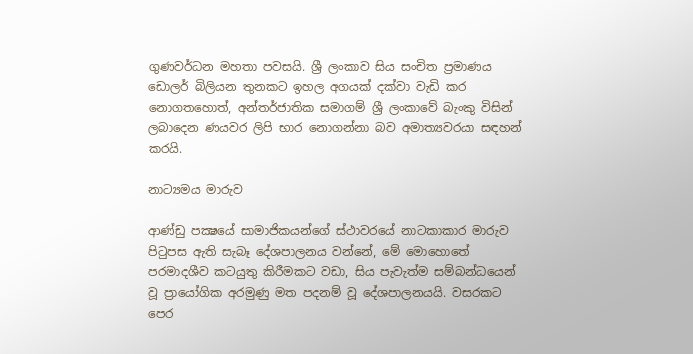ගුණවර්ධන මහතා පවසයි. ශ්‍රී ලංකාව සිය සංචිත ප්‍රමාණය ඩොලර් බිලියන තුනකට ඉහල අගයක් දක්වා වැඩි කර නොගතහොත්, අන්තර්ජාතික සමාගම් ශ්‍රී ලංකාවේ බැංකු විසින් ලබාදෙන ණයවර ලිපි භාර නොගන්නා බව අමාත්‍යවරයා සඳහන් කරයි.

නාට්‍යමය මාරුව

ආණ්ඩු පක්‍ෂයේ සාමාජිකයන්ගේ ස්ථාවරයේ නාටකාකාර මාරුව පිටුපස ඇති සැබෑ දේශපාලනය වන්නේ, මේ මොහොතේ පරමාදශීව කටයුතු කිරීමකට වඩා, සිය පැවැත්ම සම්බන්ධයෙන් වූ ප්‍රායෝගික අරමුණු මත පදනම් වූ දේශපාලනයයි. වසරකට පෙර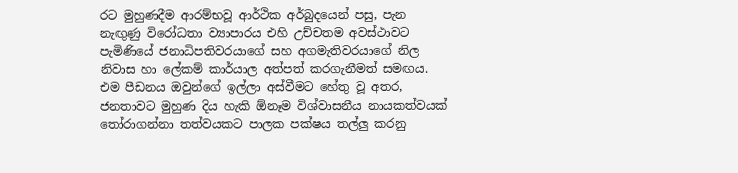රට මුහුණදීම ආරම්භවූ ආර්ථික අර්බුදයෙන් පසු, පැන නැඟුණු විරෝධතා ව්‍යාපාරය එහි උච්චතම අවස්ථාවට පැමිණියේ ජනාධිපතිවරයාගේ සහ අගමැතිවරයාගේ නිල නිවාස හා ලේකම් කාර්යාල අත්පත් කරගැනීමත් සමඟය. එම පීඩනය ඔවුන්ගේ ඉල්ලා අස්වීමට හේතු වූ අතර, ජනතාවට මුහුණ දිය හැකි ඕනෑම විශ්වාසනීය නායකත්වයක් තෝරාගන්නා තත්වයකට පාලක පක්ෂය තල්ලු කරනු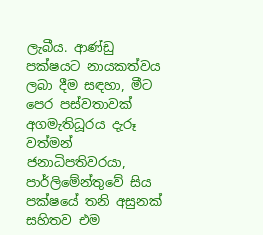ලැබීය. ආණ්ඩු පක්ෂයට නායකත්වය ලබා දීම සඳහා, මීට පෙර පස්වතාවක් අගමැතිධූරය දැරූ වත්මන් ජනාධිපතිවරයා, පාර්ලිමේන්තුවේ සිය පක්ෂයේ තනි අසුනක් සහිතව එම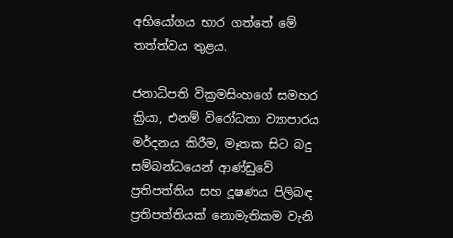අභියෝගය භාර ගත්තේ මේ තත්ත්වය තුළය.

ජනාධිපති වික්‍රමසිංහගේ සමහර ක්‍රියා, එනම් විරෝධතා ව්‍යාපාරය මර්දනය කිරීම, මෑතක සිට බදු සම්බන්ධයෙන් ආණ්ඩුවේ ප්‍රතිපත්තිය සහ දූෂණය පිලිබඳ ප්‍රතිපත්තියක් නොමැතිකම වැනි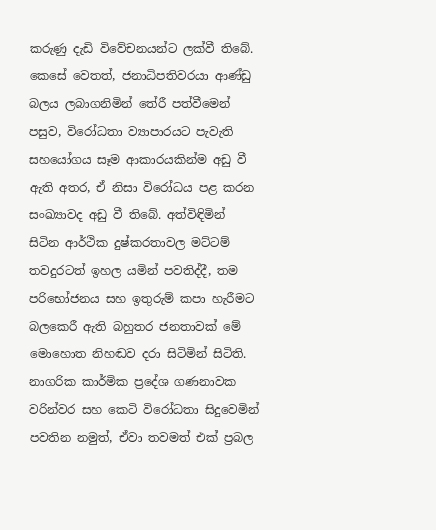කරුණු දැඩි විවේචනයන්ට ලක්වී තිබේ.  කෙසේ වෙතත්, ජනාධිපතිවරයා ආණ්ඩු බලය ලබාගනිමින් තේරී පත්වීමෙන් පසුව, විරෝධතා ව්‍යාපාරයට පැවැති සහයෝගය සෑම ආකාරයකින්ම අඩු වී ඇති අතර, ඒ නිසා විරෝධය පළ කරන සංඛ්‍යාවද අඩු වී තිබේ. අත්විඳිමින් සිටින ආර්ථික දුෂ්කරතාවල මට්ටම් තවදුරටත් ඉහල යමින් පවතිද්දී, තම පරිභෝජනය සහ ඉතුරුම් කපා හැරීමට බලකෙරී ඇති බහුතර ජනතාවක් මේ මොහොත නිහඬව දරා සිටිමින් සිටිති. නාගරික කාර්මික ප්‍රදේශ ගණනාවක වරින්වර සහ කෙටි විරෝධතා සිදුවෙමින් පවතින නමුත්, ඒවා තවමත් එක් ප්‍රබල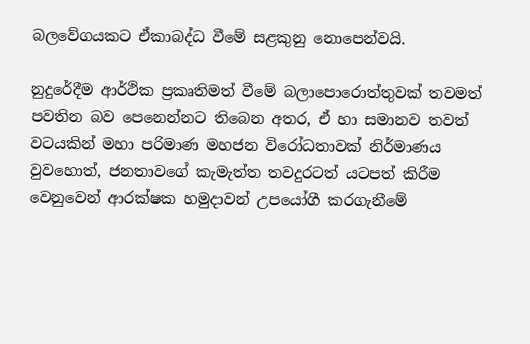බලවේගයකට ඒකාබද්ධ වීමේ සළකුනු නොපෙන්වයි.

නුදුරේදීම ආර්ථික ප්‍රකෘතිමත් වීමේ බලාපොරොත්තුවක් තවමත් පවතින බව පෙනෙන්නට තිබෙන අතර, ඒ හා සමානව තවත් වටයකින් මහා පරිමාණ මහජන විරෝධතාවක් නිර්මාණය වුවහොත්, ජනතාවගේ කැමැත්ත තවදුරටත් යටපත් කිරීම වෙනුවෙන් ආරක්ෂක හමුදාවන් උපයෝගී කරගැනීමේ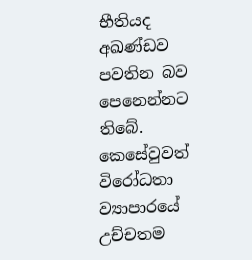භීතියද අඛණ්ඩව පවතින බව පෙනෙන්නට තිබේ. කෙසේවුවත් විරෝධතා ව්‍යාපාරයේ උච්චතම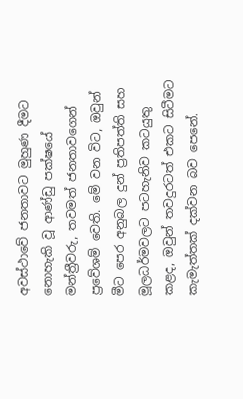අවස්ථාවේ ජනතාවට මුහුණ දීමට නොහැකි වූ ආණ්ඩු පක්ෂයේ මන්ත්‍රීවරු, තවමත් ජනතාවගෙන් ප්‍රවේශම් වෙති. මේ වන විට, ඔවුන් මීට පෙර අනුබල දුන් ප්‍රතිපත්ති සහ මූලධර්මවලට පටහැනිව කටයුතු කළද, ඔවුන් තවදුරටත් එකට සිටීමට කැමැත්තක් දක්වන බව පෙනේ.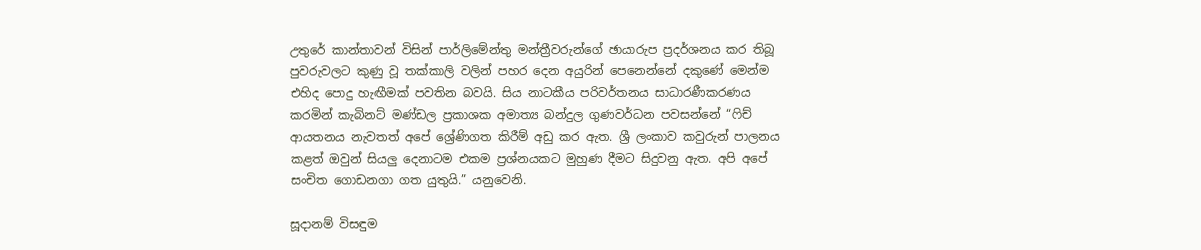උතුරේ කාන්තාවන් විසින් පාර්ලිමේන්තු මන්ත්‍රීවරුන්ගේ ඡායාරුප ප්‍රදර්ශනය කර තිබූ පුවරුවලට කුණු වූ තක්කාලි වලින් පහර දෙන අයුරින් පෙනෙන්නේ දකුණේ මෙන්ම එහිද පොදු හැඟීමක් පවතින බවයි. සිය නාටකීය පරිවර්තනය සාධාරණීකරණය කරමින් කැබිනට් මණ්ඩල ප්‍රකාශක අමාත්‍ය බන්දුල ගුණවර්ධන පවසන්නේ “ෆිච් ආයතනය නැවතත් අපේ ශ්‍රේණිගත කිරීම් අඩු කර ඇත. ශ්‍රී ලංකාව කවුරුන් පාලනය කළත් ඔවුන් සියලු දෙනාටම එකම ප්‍රශ්නයකට මුහුණ දීමට සිදුවනු ඇත. අපි අපේ සංචිත ගොඩනගා ගත යුතුයි.” යනුවෙනි.

සූදානම් විසඳුම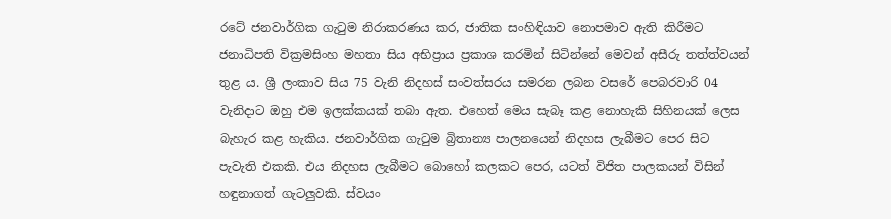රටේ ජනවාර්ගික ගැටුම නිරාකරණය කර, ජාතික සංහිඳියාව නොපමාව ඇති කිරීමට ජනාධිපති වික්‍රමසිංහ මහතා සිය අභිප්‍රාය ප්‍රකාශ කරමින් සිටින්නේ මෙවන් අසීරු තත්ත්වයන් තුළ ය. ශ්‍රී ලංකාව සිය 75 වැනි නිදහස් සංවත්සරය සමරන ලබන වසරේ පෙබරවාරි 04 වැනිදාට ඔහු එම ඉලක්කයක් තබා ඇත. එහෙත් මෙය සැබෑ කළ නොහැකි සිහිනයක් ලෙස බැහැර කළ හැකිය. ජනවාර්ගික ගැටුම බ්‍රිතාන්‍ය පාලනයෙන් නිදහස ලැබීමට පෙර සිට පැවැති එකකි. එය නිදහස ලැබීමට බොහෝ කලකට පෙර, යටත් විජිත පාලකයන් විසින් හඳුනාගත් ගැටලුවකි. ස්වයං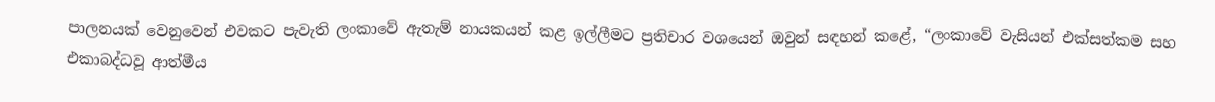පාලනයක් වෙනුවෙන් එවකට පැවැති ලංකාවේ ඇතැම් නායකයන් කළ ඉල්ලීමට ප්‍රතිචාර වශයෙන් ඔවුන් සඳහන් කළේ, “ලංකාවේ වැසියන් එක්සත්කම සහ එකාබද්ධවූ ආත්මීය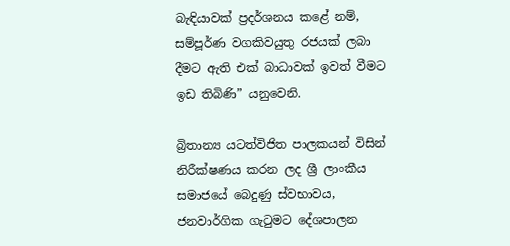බැඳියාවක් ප්‍රදර්ශනය කළේ නම්, සම්පූර්ණ වගකිවයුතු රජයක් ලබා දීමට ඇති එක් බාධාවක් ඉවත් වීමට ඉඩ තිබිණි” යනුවෙනි.

බ්‍රිතාන්‍ය යටත්විජිත පාලකයන් විසින් නිරීක්ෂණය කරන ලද ශ්‍රී ලාංකීය සමාජයේ බෙදුණු ස්වභාවය, ජනවාර්ගික ගැටුමට දේශපාලන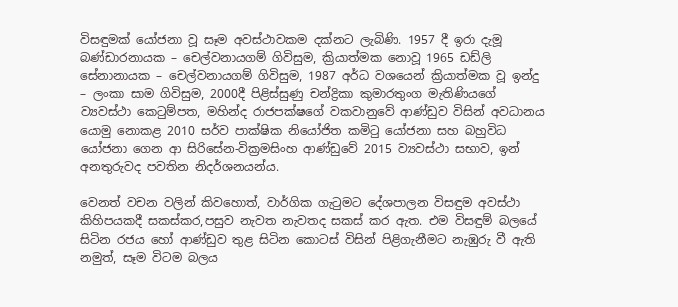විසඳුමක් යෝජනා වූ සෑම අවස්ථාවකම දක්නට ලැබිණි. 1957 දී ඉරා දැමූ බණ්ඩාරනායක – චෙල්වනායගම් ගිවිසුම, ක්‍රියාත්මක නොවූ 1965 ඩඩ්ලි සේනානායක – චෙල්වනායගම් ගිවිසුම, 1987 අර්ධ වශයෙන් ක්‍රියාත්මක වූ ඉන්දු – ලංකා සාම ගිවිසුම, 2000දී පිළිස්සුණු චන්ද්‍රිකා කුමාරතුංග මැතිණියගේ ව්‍යවස්ථා කෙටුම්පත, මහින්ද රාජපක්ෂගේ වකවානුවේ ආණ්ඩුව විසින් අවධානය යොමු නොකළ 2010 සර්ව පාක්ෂික නියෝජිත කමිටු යෝජනා සහ බහුවිධ යෝජනා ගෙන ආ සිරිසේන-වික්‍රමසිංහ ආණ්ඩුවේ 2015 ව්‍යවස්ථා සභාව, ඉන් අනතුරුවද පවතින නිදර්ශනයන්ය.

වෙනත් වචන වලින් කිවහොත්, වාර්ගික ගැටුමට දේශපාලන විසඳුම අවස්ථා කිහිපයකදී සකස්කර,පසුව නැවත නැවතද සකස් කර ඇත. එම විසඳුම් බලයේ සිටින රජය හෝ ආණ්ඩුව තුළ සිටින කොටස් විසින් පිළිගැනීමට නැඹුරු වී ඇති නමුත්, සෑම විටම බලය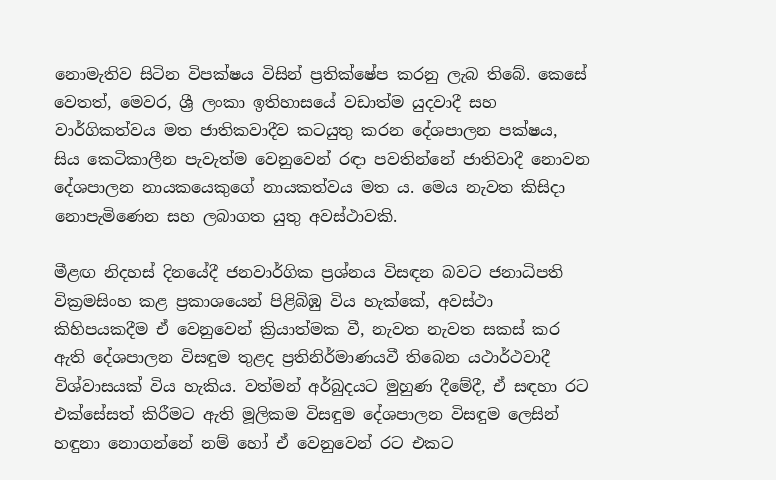නොමැතිව සිටින විපක්ෂය විසින් ප්‍රතික්ෂේප කරනු ලැබ තිබේ. කෙසේ වෙතත්, මෙවර, ශ්‍රී ලංකා ඉතිහාසයේ වඩාත්ම යුදවාදී සහ වාර්ගිකත්වය මත ජාතිකවාදීව කටයුතු කරන දේශපාලන පක්ෂය, සිය කෙටිකාලීන පැවැත්ම වෙනුවෙන් රඳා පවතින්නේ ජාතිවාදී නොවන දේශපාලන නායකයෙකුගේ නායකත්වය මත ය. මෙය නැවත කිසිදා නොපැමිණෙන සහ ලබාගත යුතු අවස්ථාවකි.

මීළඟ නිදහස් දිනයේදී ජනවාර්ගික ප්‍රශ්නය විසඳන බවට ජනාධිපති වික්‍රමසිංහ කළ ප්‍රකාශයෙන් පිළිබිඹු විය හැක්කේ, අවස්ථා කිහිපයකදීම ඒ වෙනුවෙන් ක්‍රියාත්මක වී, නැවත නැවත සකස් කර ඇති දේශපාලන විසඳුම තුළද ප්‍රතිනිර්මාණයවී තිබෙන යථාර්ථවාදී විශ්වාසයක් විය හැකිය. වත්මන් අර්බුදයට මුහුණ දීමේදී, ඒ සඳහා රට එක්සේසත් කිරීමට ඇති මූලිකම විසඳුම දේශපාලන විසඳුම ලෙසින් හඳුනා නොගන්නේ නම් හෝ ඒ වෙනුවෙන් රට එකට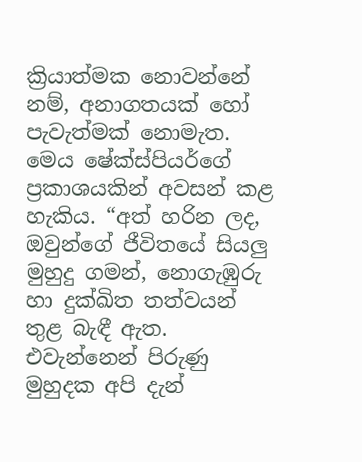ක්‍රියාත්මක නොවන්නේ නම්, අනාගතයක් හෝ පැවැත්මක් නොමැත. මෙය ෂේක්ස්පියර්ගේ ප්‍රකාශයකින් අවසන් කළ හැකිය. “අත් හරින ලද, ඔවුන්ගේ ජීවිතයේ සියලු මුහුදු ගමන්, නොගැඹුරු හා දුක්ඛිත තත්වයන් තුළ බැඳී ඇත. එවැන්නෙන් පිරුණු මුහුදක අපි දැන්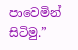පාවෙමින් සිටිමු.”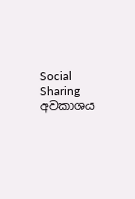Social Sharing
අවකාශය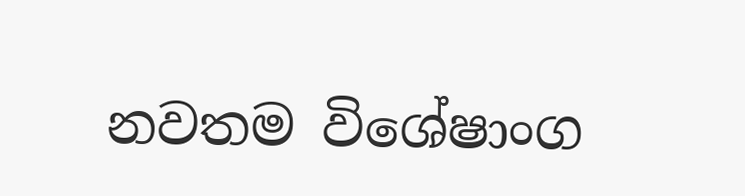නවතම විශේෂාංග